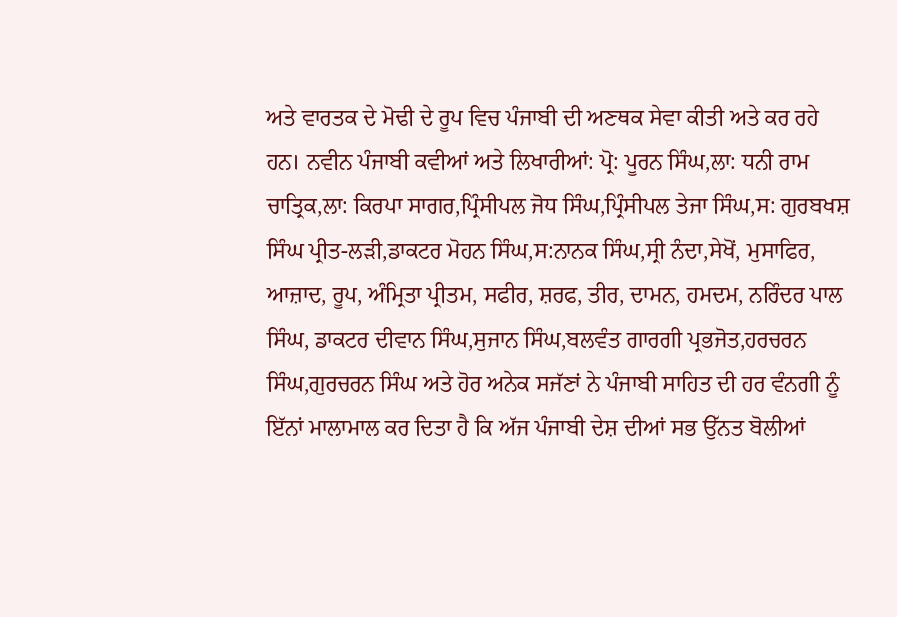ਅਤੇ ਵਾਰਤਕ ਦੇ ਮੋਢੀ ਦੇ ਰੂਪ ਵਿਚ ਪੰਜਾਬੀ ਦੀ ਅਣਥਕ ਸੇਵਾ ਕੀਤੀ ਅਤੇ ਕਰ ਰਹੇ ਹਨ। ਨਵੀਨ ਪੰਜਾਬੀ ਕਵੀਆਂ ਅਤੇ ਲਿਖਾਰੀਆਂ: ਪ੍ਰੋ: ਪੂਰਨ ਸਿੰਘ,ਲਾ: ਧਨੀ ਰਾਮ ਚਾਤ੍ਰਿਕ,ਲਾ: ਕਿਰਪਾ ਸਾਗਰ,ਪ੍ਰਿੰਸੀਪਲ ਜੋਧ ਸਿੰਘ,ਪ੍ਰਿੰਸੀਪਲ ਤੇਜਾ ਸਿੰਘ,ਸ: ਗੁਰਬਖਸ਼ ਸਿੰਘ ਪ੍ਰੀਤ-ਲੜੀ,ਡਾਕਟਰ ਮੋਹਨ ਸਿੰਘ,ਸ:ਨਾਨਕ ਸਿੰਘ,ਸ੍ਰੀ ਨੰਦਾ,ਸੇਖੋਂ, ਮੁਸਾਫਿਰ, ਆਜ਼ਾਦ, ਰੂਪ, ਅੰਮ੍ਰਿਤਾ ਪ੍ਰੀਤਮ, ਸਫੀਰ, ਸ਼ਰਫ, ਤੀਰ, ਦਾਮਨ, ਹਮਦਮ, ਨਰਿੰਦਰ ਪਾਲ ਸਿੰਘ, ਡਾਕਟਰ ਦੀਵਾਨ ਸਿੰਘ,ਸੁਜਾਨ ਸਿੰਘ,ਬਲਵੰਤ ਗਾਰਗੀ ਪ੍ਰਭਜੋਤ,ਹਰਚਰਨ ਸਿੰਘ,ਗੁਰਚਰਨ ਸਿੰਘ ਅਤੇ ਹੋਰ ਅਨੇਕ ਸਜੱਣਾਂ ਨੇ ਪੰਜਾਬੀ ਸਾਹਿਤ ਦੀ ਹਰ ਵੰਨਗੀ ਨੂੰ ਇੱਨਾਂ ਮਾਲਾਮਾਲ ਕਰ ਦਿਤਾ ਹੈ ਕਿ ਅੱਜ ਪੰਜਾਬੀ ਦੇਸ਼ ਦੀਆਂ ਸਭ ਉੱਨਤ ਬੋਲੀਆਂ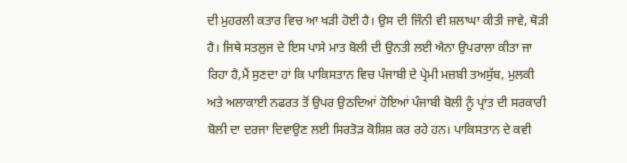ਦੀ ਮੁਹਰਲੀ ਕਤਾਰ ਵਿਚ ਆ ਖੜੀ ਹੋਈ ਹੈ। ਉਸ ਦੀ ਜਿੰਨੀ ਵੀ ਸ਼ਲਾਘਾ ਕੀਤੀ ਜਾਵੇ, ਥੋੜੀ ਹੈ। ਜਿਥੇ ਸਤਲੁਜ ਦੇ ਇਸ ਪਾਸੇ ਮਾਤ ਬੋਲੀ ਦੀ ਉਨਤੀ ਲਈ ਐਨਾ ਉਪਰਾਲਾ ਕੀਤਾ ਜਾ ਰਿਹਾ ਹੈ,ਮੈਂ ਸੁਣਦਾ ਹਾਂ ਕਿ ਪਾਕਿਸਤਾਨ ਵਿਚ ਪੰਜਾਬੀ ਦੇ ਪ੍ਰੇਮੀ ਮਜ਼ਬੀ ਤਅਸੁੱਬ, ਮੁਲਕੀ ਅਤੇ ਅਲਾਕਾਈ ਨਫਰਤ ਤੋਂ ਉਪਰ ਉਠਦਿਆਂ ਹੋਇਆਂ ਪੰਜਾਬੀ ਬੋਲੀ ਨੂੰ ਪ੍ਰਾਂਤ ਦੀ ਸਰਕਾਰੀ ਬੋਲੀ ਦਾ ਦਰਜਾ ਦਿਵਾਉਣ ਲਈ ਸਿਰਤੋੜ ਕੋਸ਼ਿਸ਼ ਕਰ ਰਹੇ ਹਨ। ਪਾਕਿਸਤਾਨ ਦੇ ਕਵੀ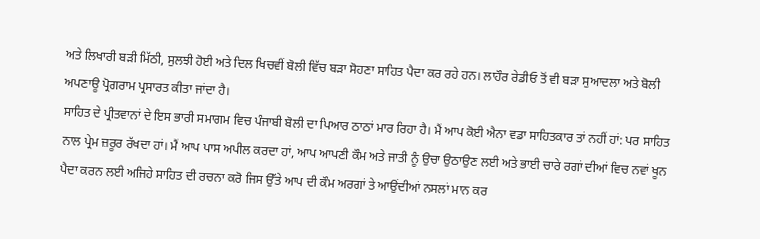ਅਤੇ ਲਿਖਾਰੀ ਬੜੀ ਮਿੱਠੀ, ਸੁਲਝੀ ਹੋਈ ਅਤੇ ਦਿਲ ਖਿਚਵੀਂ ਬੋਲੀ ਵਿੱਚ ਬੜਾ ਸੋਹਣਾ ਸਾਹਿਤ ਪੈਦਾ ਕਰ ਰਹੇ ਹਨ। ਲਾਹੌਰ ਰੇਡੀਓ ਤੋਂ ਵੀ ਬੜਾ ਸੁਆਦਲਾ ਅਤੇ ਬੋਲੀ ਅਪਣਾਊ ਪ੍ਰੋਗਰਾਮ ਪ੍ਰਸਾਰਤ ਕੀਤਾ ਜਾਂਦਾ ਹੈ।
ਸਾਹਿਤ ਦੇ ਪ੍ਰੀਤਵਾਨਾਂ ਦੇ ਇਸ ਭਾਰੀ ਸਮਾਗਮ ਵਿਚ ਪੰਜਾਬੀ ਬੋਲੀ ਦਾ ਪਿਆਰ ਠਾਠਾਂ ਮਾਰ ਰਿਹਾ ਹੈ। ਮੈਂ ਆਪ ਕੋਈ ਐਨਾ ਵਡਾ ਸਾਹਿਤਕਾਰ ਤਾਂ ਨਹੀਂ ਹਾਂ: ਪਰ ਸਾਹਿਤ ਨਾਲ ਪ੍ਰੇਮ ਜ਼ਰੂਰ ਰੱਖਦਾ ਹਾਂ। ਮੈਂ ਆਪ ਪਾਸ ਅਪੀਲ ਕਰਦਾ ਹਾਂ, ਆਪ ਆਪਣੀ ਕੌਮ ਅਤੇ ਜਾਤੀ ਨੂੰ ਉਚਾ ਉਠਾਉਣ ਲਈ ਅਤੇ ਭਾਈ ਚਾਰੇ ਰਗਾਂ ਦੀਆਂ ਵਿਚ ਨਵਾਂ ਖੂਨ ਪੈਦਾ ਕਰਨ ਲਈ ਅਜਿਹੇ ਸਾਹਿਤ ਦੀ ਰਚਨਾ ਕਰੋ ਜਿਸ ਉੱਤੇ ਆਪ ਦੀ ਕੌਮ ਅਰਗਾਂ ਤੇ ਆਉਂਦੀਆਂ ਨਸਲਾਂ ਮਾਨ ਕਰ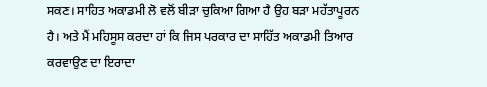ਸਕਣ। ਸਾਹਿਤ ਅਕਾਡਮੀ ਲੋ ਵਲੋਂ ਬੀੜਾ ਚੁਕਿਆ ਗਿਆ ਹੈ ਉਹ ਬੜਾ ਮਹੱਤਾਪੂਰਨ ਹੈ। ਅਤੇ ਮੈਂ ਮਹਿਸੂਸ ਕਰਦਾ ਹਾਂ ਕਿ ਜਿਸ ਪਰਕਾਰ ਦਾ ਸਾਹਿੱਤ ਅਕਾਡਮੀ ਤਿਆਰ ਕਰਵਾਉਣ ਦਾ ਇਰਾਦਾ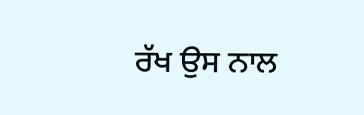ਰੱਖ ਉਸ ਨਾਲ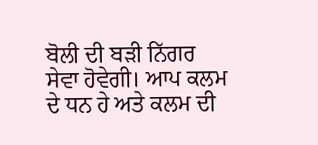ਬੋਲੀ ਦੀ ਬੜੀ ਨਿੱਗਰ ਸੇਵਾ ਹੋਵੇਗੀ। ਆਪ ਕਲਮ ਦੇ ਧਨ ਹੇ ਅਤੇ ਕਲਮ ਦੀ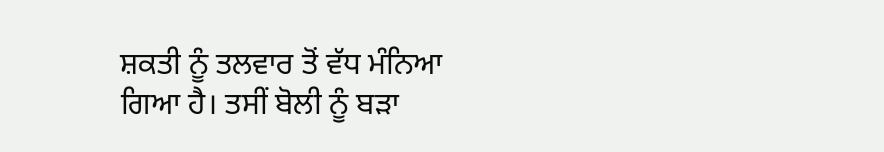ਸ਼ਕਤੀ ਨੂੰ ਤਲਵਾਰ ਤੋਂ ਵੱਧ ਮੰਨਿਆ ਗਿਆ ਹੈ। ਤਸੀਂ ਬੋਲੀ ਨੂੰ ਬੜਾ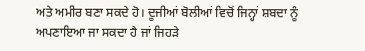ਅਤੇ ਅਮੀਰ ਬਣਾ ਸਕਦੇ ਹੋ। ਦੂਜੀਆਂ ਬੋਲੀਆਂ ਵਿਚੋਂ ਜਿਨ੍ਹਾਂ ਸ਼ਬਦਾ ਨੂੰ ਅਪਣਾਇਆ ਜਾ ਸਕਦਾ ਹੈ ਜਾਂ ਜਿਹੜੇ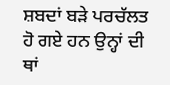ਸ਼ਬਦਾਂ ਬੜੇ ਪਰਚੱਲਤ ਹੋ ਗਏ ਹਨ ਉਨ੍ਹਾਂ ਦੀ ਥਾਂ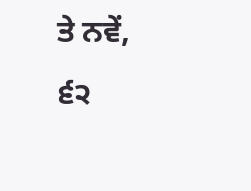ਤੇ ਨਵੇਂ,
੬੨